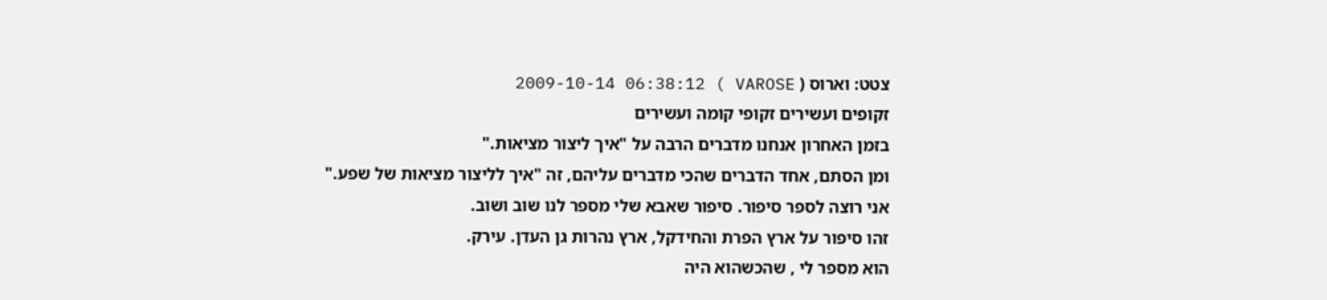צטט: וארוס ( VAROSE ) 2009-10-14 06:38:12
זקופים ועשירים זקופי קומה ועשירים
בזמן האחרון אנחנו מדברים הרבה על "איך ליצור מציאות."
ומן הסתם, אחד הדברים שהכי מדברים עליהם, זה "איך לליצור מציאות של שפע."
אני רוצה לספר סיפור. סיפור שאבא שלי מספר לנו שוב ושוב.
זהו סיפור על ארץ הפרת והחידקל, ארץ נהרות גן העדן. עירק.
הוא מספר לי , שהכשהוא היה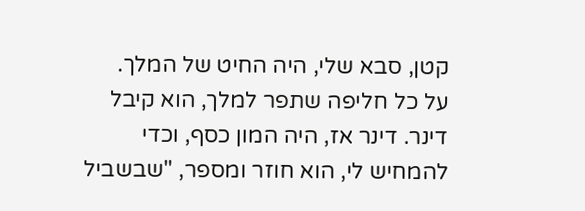קטן, סבא שלי, היה החיט של המלך.
על כל חליפה שתפר למלך, הוא קיבל דינר. דינר אז, היה המון כסף, וכדי להמחיש לי, הוא חוזר ומספר, "שבשביל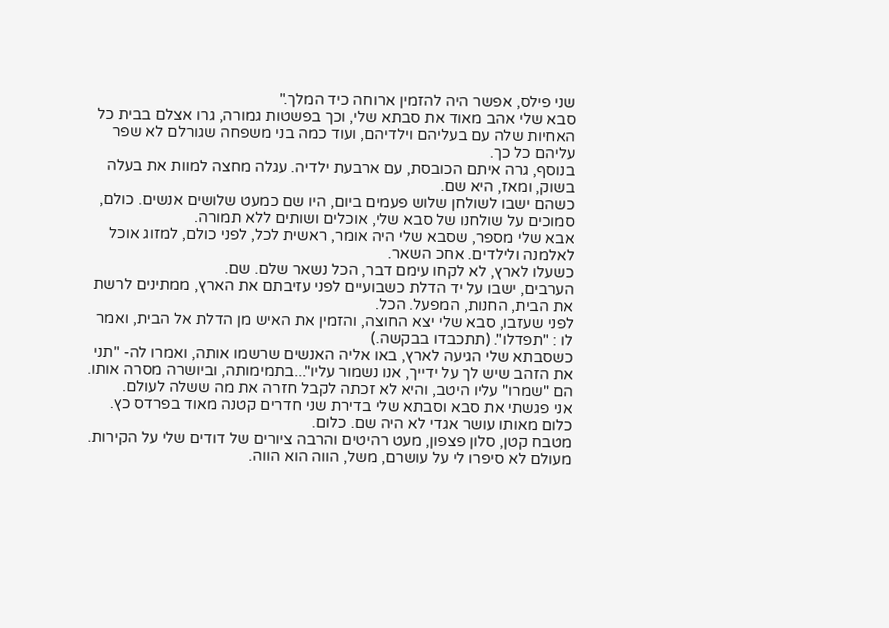שני פילס, אפשר היה להזמין ארוחה כיד המלך."
סבא שלי אהב מאוד את סבתא שלי, וכך בפשטות גמורה, גרו אצלם בבית כל האחיות שלה עם בעליהם וילדיהם, ועוד כמה בני משפחה שגורלם לא שפר עליהם כל כך.
בנוסף, גרה איתם הכובסת, עם ארבעת ילדיה. עגלה מחצה למוות את בעלה בשוק, ומאז, היא שם.
כשהם ישבו לשולחן שלוש פעמים ביום, היו שם כמעט שלושים אנשים. כולם, סמוכים על שולחנו של סבא שלי, אוכלים ושותים ללא תמורה.
אבא שלי מספר, שסבא שלי היה אומר, ראשית לכל, לפני כולם, למזוג אוכל לאלמנה ולילדים. אחכ השאר.
כשעלו לארץ, לא לקחו עימם דבר, הכל נשאר שלם. שם.
הערבים, ישבו על יד הדלת כשבועיים לפני עזיבתם את הארץ, ממתינים לרשת את הבית, החנות, המפעל. הכל.
לפני שעזבו, סבא שלי יצא החוצה, והזמין את האיש מן הדלת אל הבית, ואמר לו : "תפדלו". (תתכבדו בבקשה.)
כשסבתא שלי הגיעה לארץ, באו אליה האנשים שרשמו אותה, ואמרו לה- "תני את הזהב שיש לך על ידייך, אנו נשמור עליו"...בתמימותה, וביושרה מסרה אותו.
הם "שמרו" עליו היטב, והיא לא זכתה לקבל חזרה את מה ששלה לעולם.
אני פגשתי את סבא וסבתא שלי בדירת שני חדרים קטנה מאוד בפרדס כץ. כלום מאותו עושר אגדי לא היה שם. כלום.
מטבח קטן, סלון פצפון, מעט רהיטים והרבה ציורים של דודים שלי על הקירות.
מעולם לא סיפרו לי על עושרם, משל, הווה הוא הווה.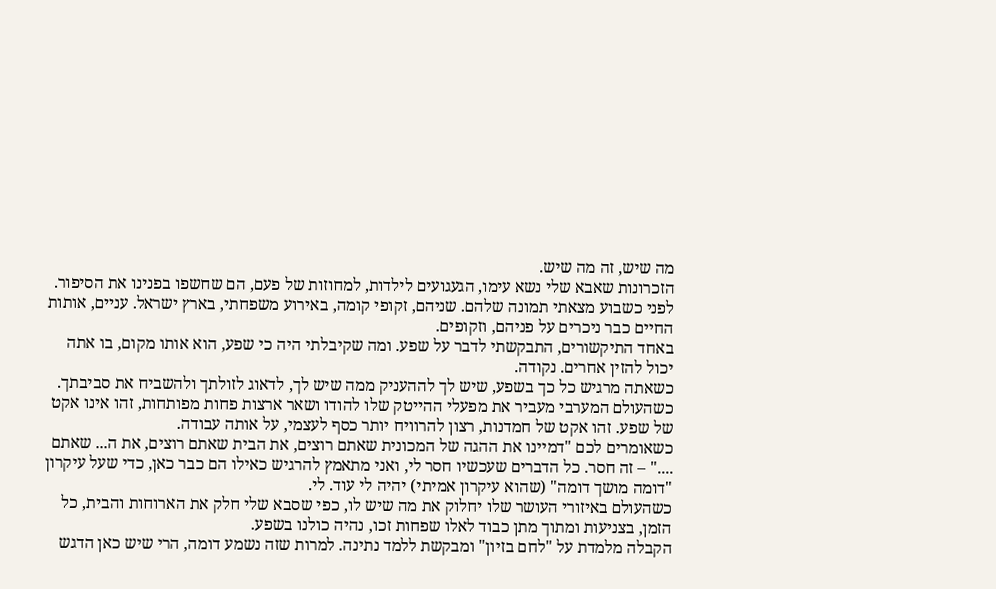מה שיש, זה מה שיש.
הזכרונות שאבא שלי נשא עימו, הגעגועים לילדות, למחוזות של פעם, הם שחשפו בפנינו את הסיפור.
לפני כשבוע מצאתי תמונה שלהם. שניהם, זקופי קומה, באירוע משפחתי, בארץ ישראל. עניים, אותות החיים כבר ניכרים על פניהם, וזקופים.
באחד התיקשורים, התבקשתי לדבר על שפע. ומה שקיבלתי היה כי שפע, הוא אותו מקום, בו אתה יכול להזין אחרים. נקודה.
כשאתה מרגיש כל כך בשפע, שיש לך לההעניק ממה שיש לך, לדאוג לזולתך ולהשביח את סביבתך.
כשהעולם המערבי מעביר את מפעלי ההייטק שלו להודו ושאר ארצות פחות מפותחות, זהו אינו אקט של שפע. זהו אקט של חמדנות, רצון להרוויח יותר כסף לעצמי, על אותה עבודה.
כשאומרים לכם "דמיינו את ההגה של המכונית שאתם רוצים, את הבית שאתם רוצים, את ה... שאתם ...." – זה חסר. כל הדברים שעכשיו חסר לי, ואני מתאמץ להרגיש כאילו הם כבר כאן, כדי שעל עיקרון "דומה מושך דומה" (שהוא עיקרון אמיתי) יהיה לי עוד. לי.
כשהעולם באיזורי העושר שלו יחלוק את מה שיש לו, כפי שסבא שלי חלק את הארוחות והבית, כל הזמן, בצניעות ומתוך מתן כבוד לאלו שפחות זכו, נהיה כולנו בשפע.
הקבלה מלמדת על "לחם בזיון" ומבקשת ללמד נתינה. למרות שזה נשמע דומה, הרי שיש כאן הדגש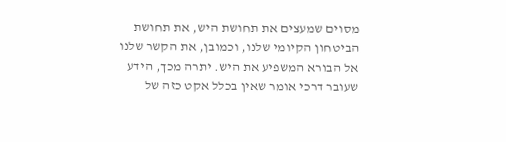מסוים שמעצים את תחושת היש, את תחושת הביטחון הקיומי שלנו, וכמובן, את הקשר שלנו אל הבורא המשפיע את היש. יתרה מכך, הידע שעובר דרכי אומר שאין בכלל אקט כזה של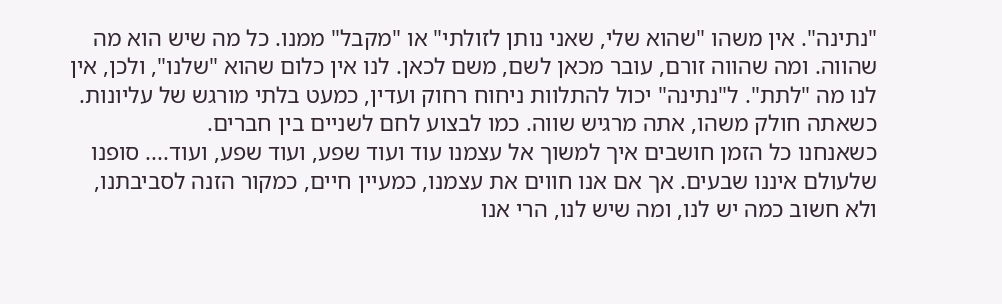"נתינה". אין משהו "שהוא שלי, שאני נותן לזולתי" או "מקבל" ממנו. כל מה שיש הוא מה שהווה. ומה שהווה זורם, עובר מכאן לשם, משם לכאן. לנו אין כלום שהוא "שלנו", ולכן, אין לנו מה "לתת". ל"נתינה" יכול להתלוות ניחוח רחוק ועדין, כמעט בלתי מורגש של עליונות. כשאתה חולק משהו, אתה מרגיש שווה. כמו לבצוע לחם לשניים בין חברים.
כשאנחנו כל הזמן חושבים איך למשוך אל עצמנו עוד ועוד שפע, ועוד שפע, ועוד.... סופנו שלעולם איננו שבעים. אך אם אנו חווים את עצמנו, כמעיין חיים, כמקור הזנה לסביבתנו, ולא חשוב כמה יש לנו, ומה שיש לנו, הרי אנו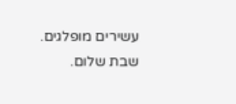עשירים מופלגים.
שבת שלום.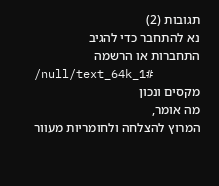תגובות (2)
נא להתחבר כדי להגיב
התחברות או הרשמה
/null/text_64k_1#
מקסים ונכון
מה אומר,
המרוץ להצלחה ולחומריות מעוור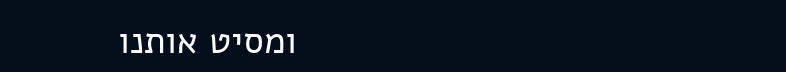ומסיט אותנו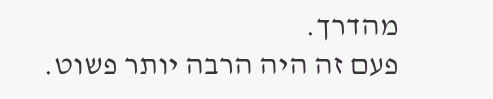מהדרך.
פעם זה היה הרבה יותר פשוט.